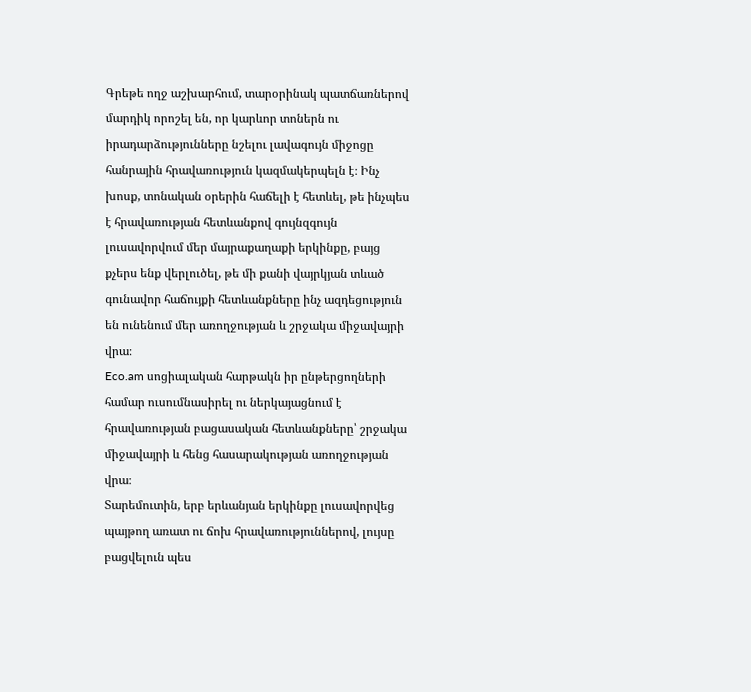Գրեթե ողջ աշխարհում, տարօրինակ պատճառներով մարդիկ որոշել են, որ կարևոր տոներն ու իրադարձությունները նշելու լավագույն միջոցը հանրային հրավառություն կազմակերպելն է։ Ինչ խոսք, տոնական օրերին հաճելի է հետևել, թե ինչպես է հրավառության հետևանքով գույնզգույն լուսավորվում մեր մայրաքաղաքի երկինքը, բայց քչերս ենք վերլուծել, թե մի քանի վայրկյան տևած գունավոր հաճույքի հետևանքները ինչ ազդեցություն են ունենում մեր առողջության և շրջակա միջավայրի վրա։
Eco.am սոցիալական հարթակն իր ընթերցողների համար ուսումնասիրել ու ներկայացնում է հրավառության բացասական հետևանքները՝ շրջակա միջավայրի և հենց հասարակության առողջության վրա։
Տարեմուտին, երբ երևանյան երկինքը լուսավորվեց պայթող առատ ու ճոխ հրավառություններով, լույսը բացվելուն պես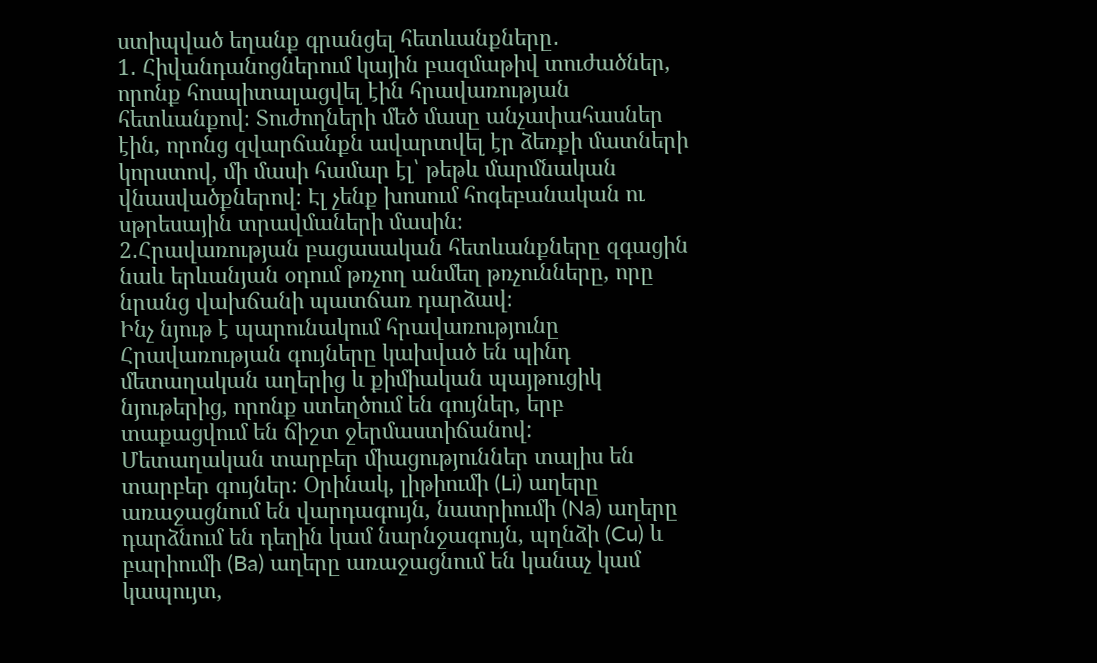ստիպված եղանք գրանցել հետևանքները․
1․ Հիվանդանոցներում կային բազմաթիվ տուժածներ, որոնք հոսպիտալացվել էին հրավառության հետևանքով։ Տուժողների մեծ մասը անչափահասներ էին, որոնց զվարճանքն ավարտվել էր ձեռքի մատների կորստով, մի մասի համար էլ՝ թեթև մարմնական վնասվածքներով։ Էլ չենք խոսում հոգեբանական ու սթրեսային տրավմաների մասին։
2․Հրավառության բացասական հետևանքները զգացին նաև երևանյան օդում թռչող անմեղ թռչունները, որը նրանց վախճանի պատճառ դարձավ։
Ինչ նյութ է պարունակում հրավառությունը
Հրավառության գույները կախված են պինդ մետաղական աղերից և քիմիական պայթուցիկ նյութերից, որոնք ստեղծում են գույներ, երբ տաքացվում են ճիշտ ջերմաստիճանով:
Մետաղական տարբեր միացություններ տալիս են տարբեր գույներ։ Օրինակ, լիթիումի (Li) աղերը առաջացնում են վարդագույն, նատրիումի (Na) աղերը դարձնում են դեղին կամ նարնջագույն, պղնձի (Cu) և բարիումի (Ba) աղերը առաջացնում են կանաչ կամ կապույտ,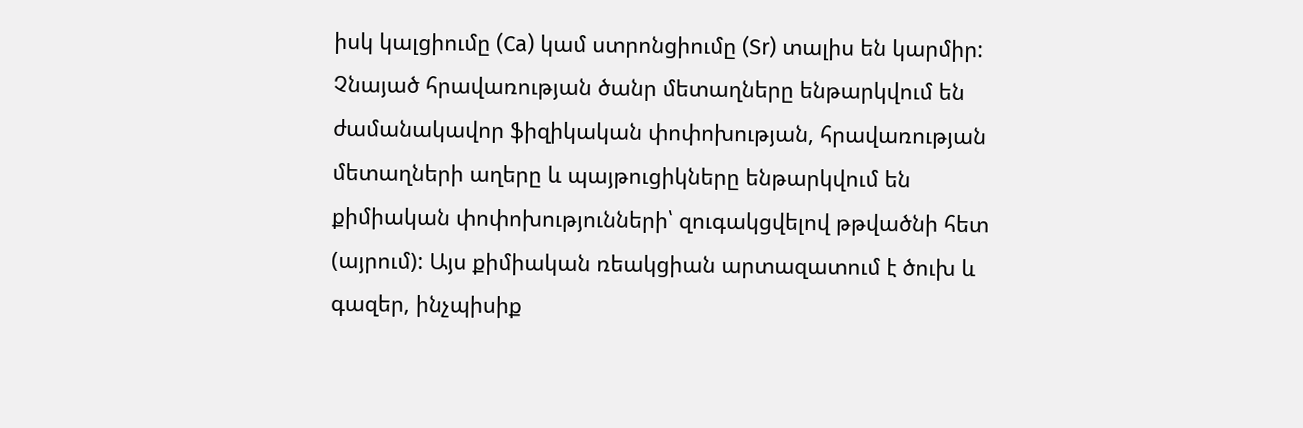իսկ կալցիումը (Ca) կամ ստրոնցիումը (Sr) տալիս են կարմիր:
Չնայած հրավառության ծանր մետաղները ենթարկվում են ժամանակավոր ֆիզիկական փոփոխության, հրավառության մետաղների աղերը և պայթուցիկները ենթարկվում են քիմիական փոփոխությունների՝ զուգակցվելով թթվածնի հետ (այրում): Այս քիմիական ռեակցիան արտազատում է ծուխ և գազեր, ինչպիսիք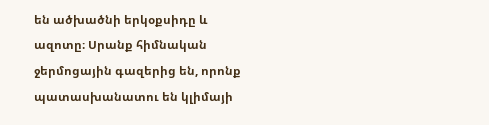են ածխածնի երկօքսիդը և ազոտը։ Սրանք հիմնական ջերմոցային գազերից են, որոնք պատասխանատու են կլիմայի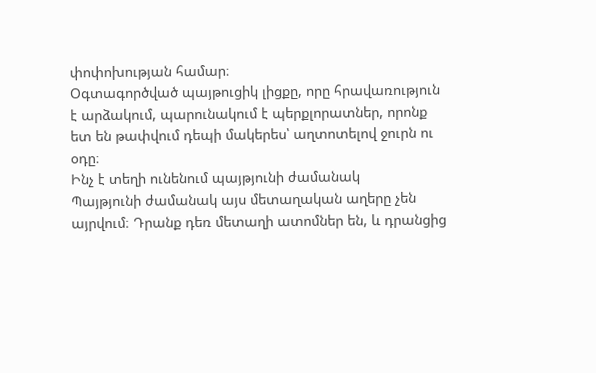փոփոխության համար։
Օգտագործված պայթուցիկ լիցքը, որը հրավառություն է արձակում, պարունակում է պերքլորատներ, որոնք ետ են թափվում դեպի մակերես՝ աղտոտելով ջուրն ու օդը։
Ինչ է տեղի ունենում պայթյունի ժամանակ
Պայթյունի ժամանակ այս մետաղական աղերը չեն այրվում։ Դրանք դեռ մետաղի ատոմներ են, և դրանցից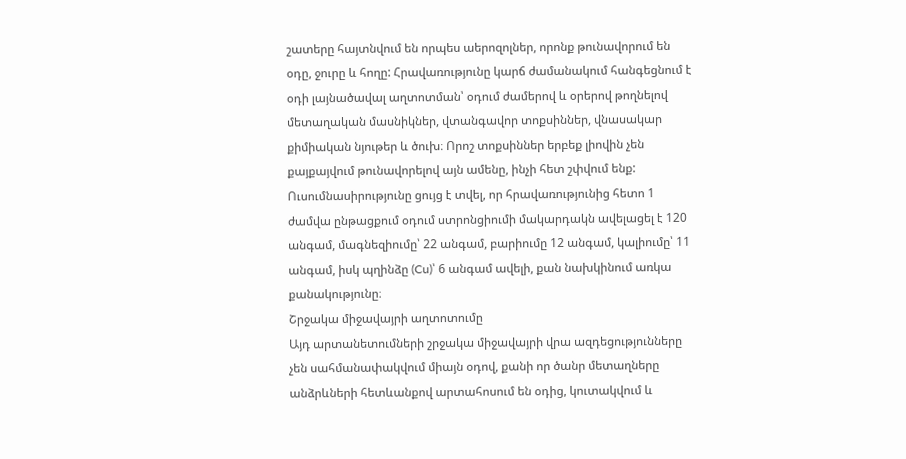շատերը հայտնվում են որպես աերոզոլներ, որոնք թունավորում են օդը, ջուրը և հողը: Հրավառությունը կարճ ժամանակում հանգեցնում է օդի լայնածավալ աղտոտման՝ օդում ժամերով և օրերով թողնելով մետաղական մասնիկներ, վտանգավոր տոքսիններ, վնասակար քիմիական նյութեր և ծուխ։ Որոշ տոքսիններ երբեք լիովին չեն քայքայվում թունավորելով այն ամենը, ինչի հետ շփվում ենք:
Ուսումնասիրությունը ցույց է տվել, որ հրավառությունից հետո 1 ժամվա ընթացքում օդում ստրոնցիումի մակարդակն ավելացել է 120 անգամ, մագնեզիումը՝ 22 անգամ, բարիումը 12 անգամ, կալիումը՝ 11 անգամ, իսկ պղինձը (Cu)՝ 6 անգամ ավելի, քան նախկինում առկա քանակությունը։
Շրջակա միջավայրի աղտոտումը
Այդ արտանետումների շրջակա միջավայրի վրա ազդեցությունները չեն սահմանափակվում միայն օդով, քանի որ ծանր մետաղները անձրևների հետևանքով արտահոսում են օդից, կուտակվում և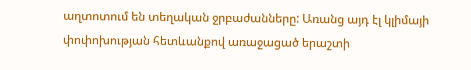աղտոտում են տեղական ջրբաժանները: Առանց այդ էլ կլիմայի փոփոխության հետևանքով առաջացած երաշտի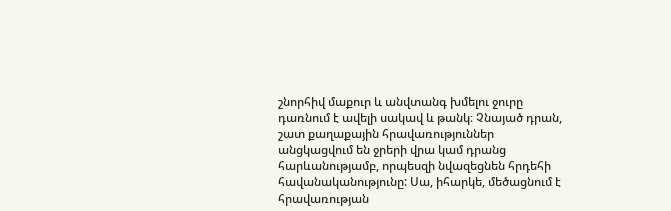շնորհիվ մաքուր և անվտանգ խմելու ջուրը դառնում է ավելի սակավ և թանկ։ Չնայած դրան, շատ քաղաքային հրավառություններ անցկացվում են ջրերի վրա կամ դրանց հարևանությամբ, որպեսզի նվազեցնեն հրդեհի հավանականությունը: Սա, իհարկե, մեծացնում է հրավառության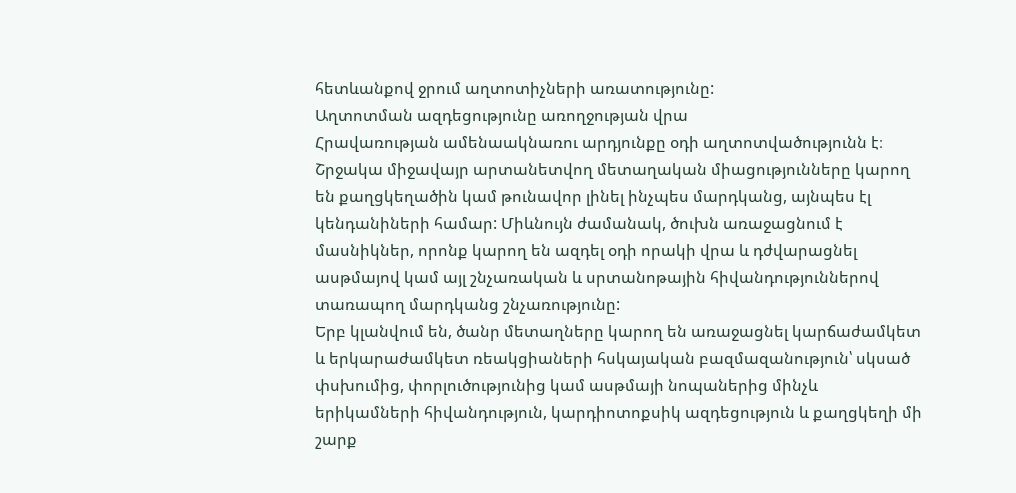հետևանքով ջրում աղտոտիչների առատությունը:
Աղտոտման ազդեցությունը առողջության վրա
Հրավառության ամենաակնառու արդյունքը օդի աղտոտվածությունն է։ Շրջակա միջավայր արտանետվող մետաղական միացությունները կարող են քաղցկեղածին կամ թունավոր լինել ինչպես մարդկանց, այնպես էլ կենդանիների համար: Միևնույն ժամանակ, ծուխն առաջացնում է մասնիկներ, որոնք կարող են ազդել օդի որակի վրա և դժվարացնել ասթմայով կամ այլ շնչառական և սրտանոթային հիվանդություններով տառապող մարդկանց շնչառությունը:
Երբ կլանվում են, ծանր մետաղները կարող են առաջացնել կարճաժամկետ և երկարաժամկետ ռեակցիաների հսկայական բազմազանություն՝ սկսած փսխումից, փորլուծությունից կամ ասթմայի նոպաներից մինչև երիկամների հիվանդություն, կարդիոտոքսիկ ազդեցություն և քաղցկեղի մի շարք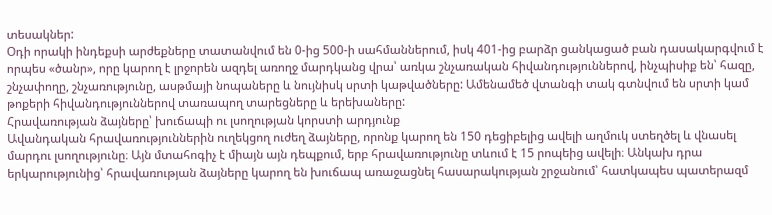տեսակներ:
Օդի որակի ինդեքսի արժեքները տատանվում են 0-ից 500-ի սահմաններում, իսկ 401-ից բարձր ցանկացած բան դասակարգվում է որպես «ծանր», որը կարող է լրջորեն ազդել առողջ մարդկանց վրա՝ առկա շնչառական հիվանդություններով, ինչպիսիք են՝ հազը, շնչափողը, շնչառությունը, ասթմայի նոպաները և նույնիսկ սրտի կաթվածները: Ամենամեծ վտանգի տակ գտնվում են սրտի կամ թոքերի հիվանդություններով տառապող տարեցները և երեխաները:
Հրավառության ձայները՝ խուճապի ու լսողության կորստի արդյունք
Ավանդական հրավառություններին ուղեկցող ուժեղ ձայները, որոնք կարող են 150 դեցիբելից ավելի աղմուկ ստեղծել և վնասել մարդու լսողությունը։ Այն մտահոգիչ է միայն այն դեպքում, երբ հրավառությունը տևում է 15 րոպեից ավելի։ Անկախ դրա երկարությունից՝ հրավառության ձայները կարող են խուճապ առաջացնել հասարակության շրջանում՝ հատկապես պատերազմ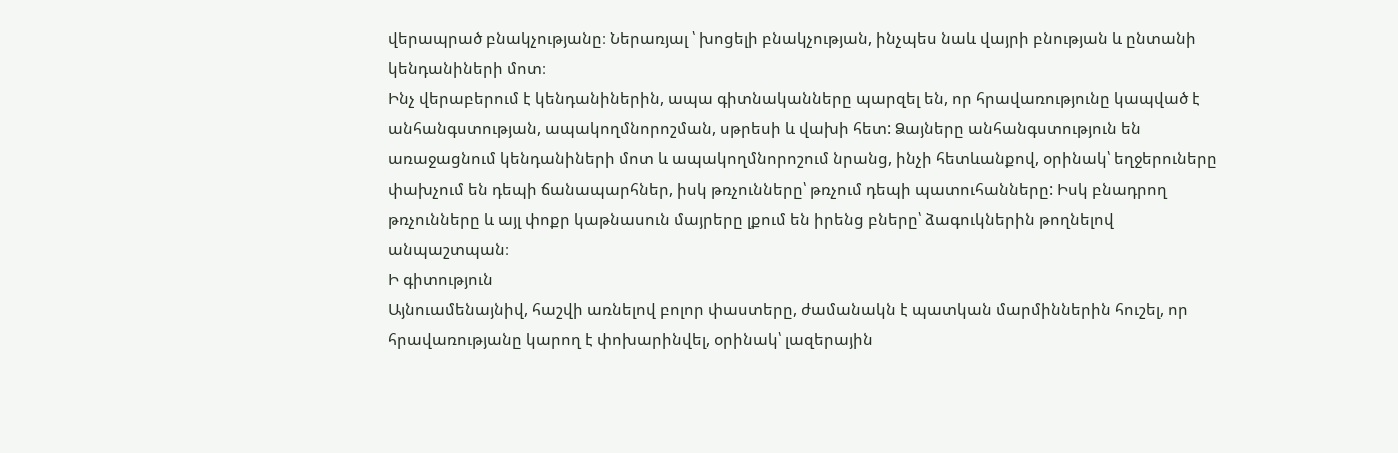վերապրած բնակչությանը։ Ներառյալ ՝ խոցելի բնակչության, ինչպես նաև վայրի բնության և ընտանի կենդանիների մոտ։
Ինչ վերաբերում է կենդանիներին, ապա գիտնականները պարզել են, որ հրավառությունը կապված է անհանգստության, ապակողմնորոշման, սթրեսի և վախի հետ: Ձայները անհանգստություն են առաջացնում կենդանիների մոտ և ապակողմնորոշում նրանց, ինչի հետևանքով, օրինակ՝ եղջերուները փախչում են դեպի ճանապարհներ, իսկ թռչունները՝ թռչում դեպի պատուհանները: Իսկ բնադրող թռչունները և այլ փոքր կաթնասուն մայրերը լքում են իրենց բները՝ ձագուկներին թողնելով անպաշտպան։
Ի գիտություն
Այնուամենայնիվ, հաշվի առնելով բոլոր փաստերը, ժամանակն է պատկան մարմիններին հուշել, որ հրավառությանը կարող է փոխարինվել, օրինակ՝ լազերային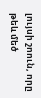լույսի շոուն, որը թեև մեծ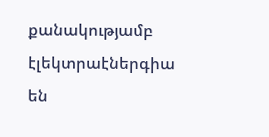քանակությամբ էլեկտրաէներգիա են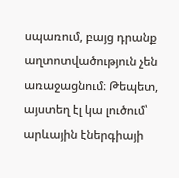սպառում, բայց դրանք աղտոտվածություն չեն առաջացնում։ Թեպետ, այստեղ էլ կա լուծում՝ արևային էներգիայի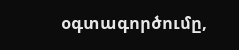օգտագործումը,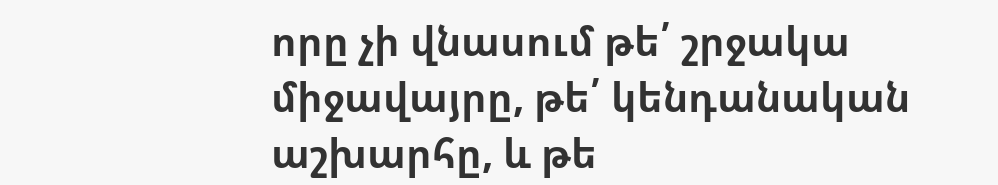որը չի վնասում թե՛ շրջակա միջավայրը, թե՛ կենդանական աշխարհը, և թե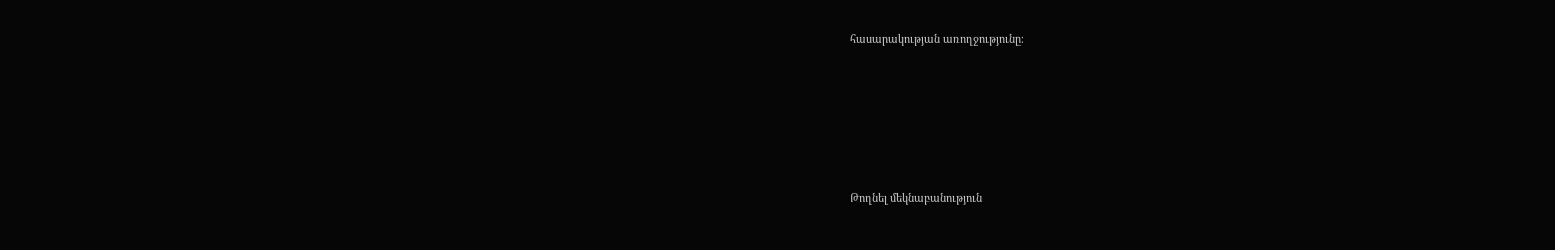հասարակության առողջությունը։






Թողնել մեկնաբանություն